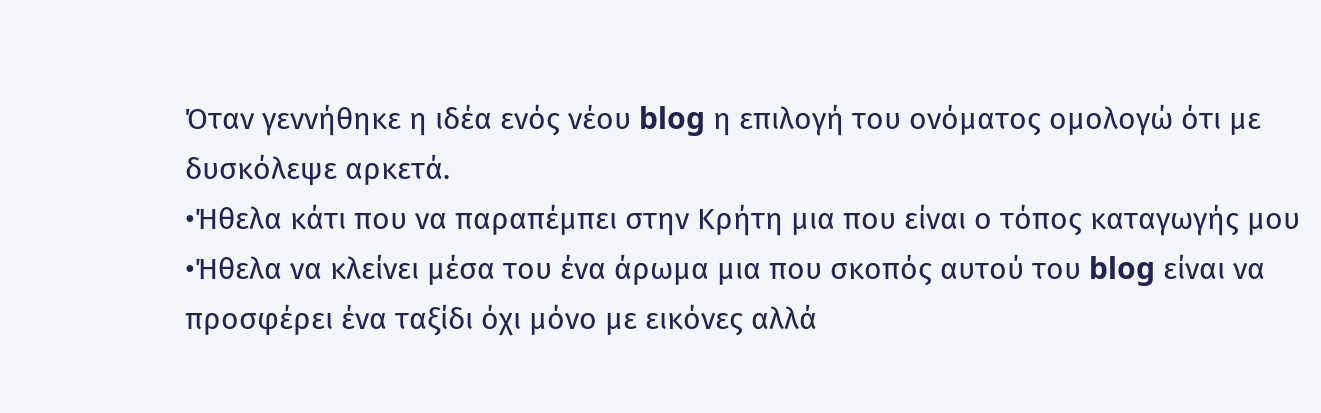Όταν γεννήθηκε η ιδέα ενός νέου blog η επιλογή του ονόματος ομολογώ ότι με δυσκόλεψε αρκετά.
•Ήθελα κάτι που να παραπέμπει στην Κρήτη μια που είναι ο τόπος καταγωγής μου
•Ήθελα να κλείνει μέσα του ένα άρωμα μια που σκοπός αυτού του blog είναι να προσφέρει ένα ταξίδι όχι μόνο με εικόνες αλλά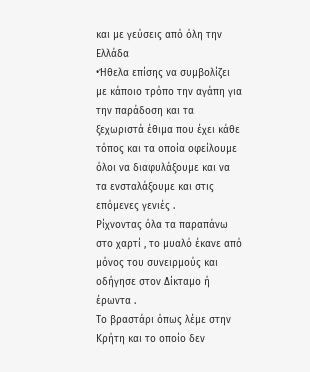και με γεύσεις από όλη την Ελλάδα
•Ήθελα επίσης να συμβολίζει με κάποιο τρόπο την αγάπη για την παράδοση και τα ξεχωριστά έθιμα που έχει κάθε τόπος και τα οποία οφείλουμε όλοι να διαφυλάξουμε και να τα ενσταλάξουμε και στις επόμενες γενιές .
Ρίχνοντας όλα τα παραπάνω στο χαρτί , το μυαλό έκανε από μόνος του συνειρμούς και οδήγησε στον Δίκταμο ή έρωντα .
Το βραστάρι όπως λέμε στην Κρήτη και το οποίο δεν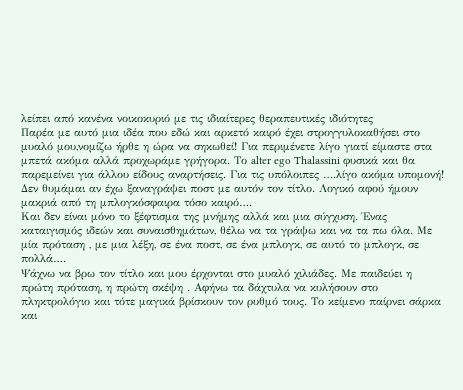λείπει από κανένα νοικοκυριό με τις ιδιαίτερες θεραπευτικές ιδιότητες
Παρέα με αυτό μια ιδέα που εδώ και αρκετό καιρό έχει στρογγυλοκαθήσει στο μυαλό μου,νομίζω ήρθε η ώρα να σηκωθεί! Για περιμένετε λίγο γιατί είμαστε στα μπετά ακόμα αλλά προχωράμε γρήγορα. Το alter ego Thalassini φυσικά και θα παρεμείνει για άλλου είδους αναρτήσεις. Για τις υπόλοιπες ….λίγο ακόμα υπομονή!
Δεν θυμάμαι αν έχω ξαναγράψει ποστ με αυτόν τον τίτλο. Λογικό αφού ήμουν μακριά από τη μπλογκόσφαιρα τόσο καιρό….
Και δεν είναι μόνο το ξέφτισμα της μνήμης αλλά και μια σύγχυση. Ένας καταιγισμός ιδεών και συναισθημάτων, θέλω να τα γράψω και να τα πω όλα. Με μία πρόταση , με μια λέξη, σε ένα ποστ, σε ένα μπλογκ, σε αυτό το μπλογκ, σε πολλά….
Ψάχνω να βρω τον τίτλο και μου έρχονται στο μυαλό χιλιάδες. Με παιδεύει η πρώτη πρόταση, η πρώτη σκέψη . Αφήνω τα δάχτυλα να κυλήσουν στο πληκτρολόγιο και τότε μαγικά βρίσκουν τον ρυθμό τους. Το κείμενο παίρνει σάρκα και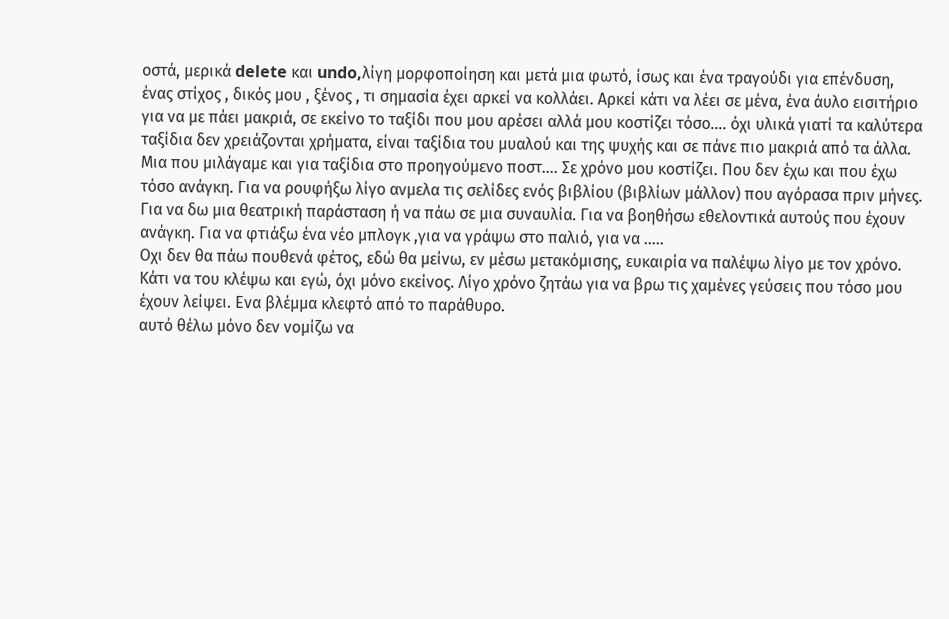οστά, μερικά delete και undo,λίγη μορφοποίηση και μετά μια φωτό, ίσως και ένα τραγούδι για επένδυση, ένας στίχος , δικός μου , ξένος , τι σημασία έχει αρκεί να κολλάει. Αρκεί κάτι να λέει σε μένα, ένα άυλο εισιτήριο για να με πάει μακριά, σε εκείνο το ταξίδι που μου αρέσει αλλά μου κοστίζει τόσο…. όχι υλικά γιατί τα καλύτερα ταξίδια δεν χρειάζονται χρήματα, είναι ταξίδια του μυαλού και της ψυχής και σε πάνε πιο μακριά από τα άλλα. Μια που μιλάγαμε και για ταξίδια στο προηγούμενο ποστ…. Σε χρόνο μου κοστίζει. Που δεν έχω και που έχω τόσο ανάγκη. Για να ρουφήξω λίγο ανμελα τις σελίδες ενός βιβλίου (βιβλίων μάλλον) που αγόρασα πριν μήνες. Για να δω μια θεατρική παράσταση ή να πάω σε μια συναυλία. Για να βοηθήσω εθελοντικά αυτούς που έχουν ανάγκη. Για να φτιάξω ένα νέο μπλογκ ,για να γράψω στο παλιό, για να …..
Οχι δεν θα πάω πουθενά φέτος, εδώ θα μείνω, εν μέσω μετακόμισης, ευκαιρία να παλέψω λίγο με τον χρόνο. Κάτι να του κλέψω και εγώ, όχι μόνο εκείνος. Λίγο χρόνο ζητάω για να βρω τις χαμένες γεύσεις που τόσο μου έχουν λείψει. Ενα βλέμμα κλεφτό από το παράθυρο.
αυτό θέλω μόνο δεν νομίζω να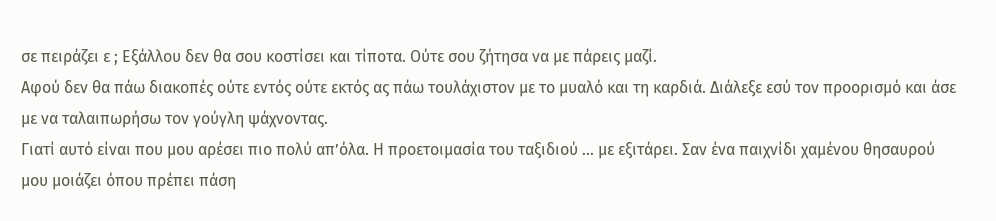σε πειράζει ε ; Εξάλλου δεν θα σου κοστίσει και τίποτα. Ούτε σου ζήτησα να με πάρεις μαζί.
Αφού δεν θα πάω διακοπές ούτε εντός ούτε εκτός ας πάω τουλάχιστον με το μυαλό και τη καρδιά. Διάλεξε εσύ τον προορισμό και άσε με να ταλαιπωρήσω τον γούγλη ψάχνοντας.
Γιατί αυτό είναι που μου αρέσει πιο πολύ απ’όλα. Η προετοιμασία του ταξιδιού … με εξιτάρει. Σαν ένα παιχνίδι χαμένου θησαυρού μου μοιάζει όπου πρέπει πάση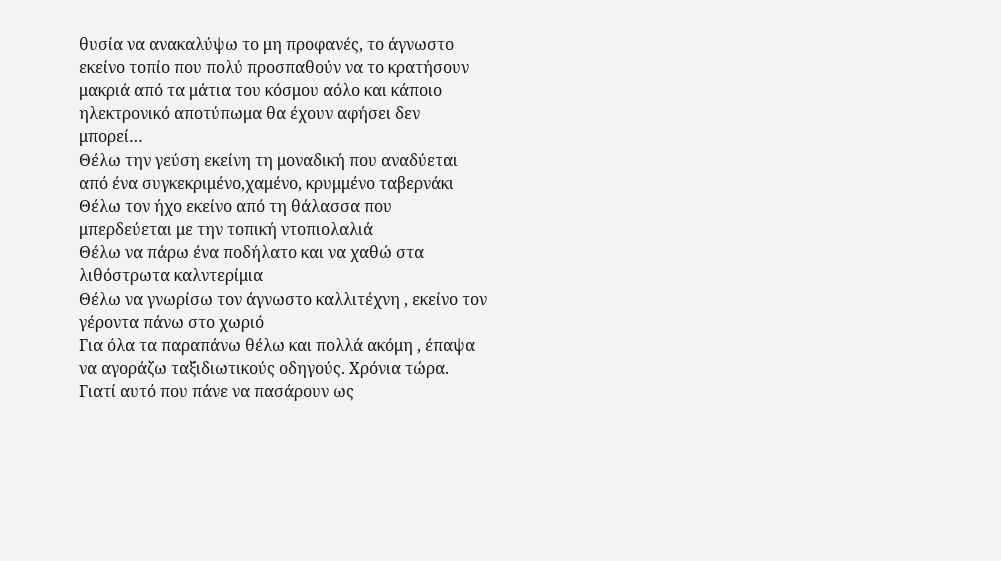θυσία να ανακαλύψω το μη προφανές, το άγνωστο εκείνο τοπίο που πολύ προσπαθούν να το κρατήσουν μακριά από τα μάτια του κόσμου αόλο και κάποιο ηλεκτρονικό αποτύπωμα θα έχουν αφήσει δεν μπορεί…
Θέλω την γεύση εκείνη τη μοναδική που αναδύεται από ένα συγκεκριμένο,χαμένο, κρυμμένο ταβερνάκι
Θέλω τον ήχο εκείνο από τη θάλασσα που μπερδεύεται με την τοπική ντοπιολαλιά
Θέλω να πάρω ένα ποδήλατο και να χαθώ στα λιθόστρωτα καλντερίμια
Θέλω να γνωρίσω τον άγνωστο καλλιτέχνη , εκείνο τον γέροντα πάνω στο χωριό
Για όλα τα παραπάνω θέλω και πολλά ακόμη , έπαψα να αγοράζω ταξιδιωτικούς οδηγούς. Χρόνια τώρα. Γιατί αυτό που πάνε να πασάρουν ως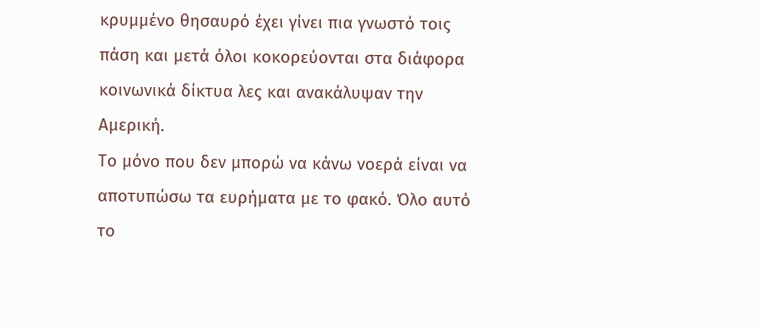κρυμμένο θησαυρό έχει γίνει πια γνωστό τοις πάση και μετά όλοι κοκορεύονται στα διάφορα κοινωνικά δίκτυα λες και ανακάλυψαν την Αμερική.
Το μόνο που δεν μπορώ να κάνω νοερά είναι να αποτυπώσω τα ευρήματα με το φακό. Όλο αυτό το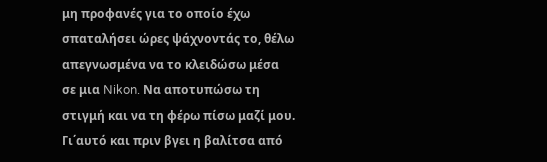μη προφανές για το οποίο έχω σπαταλήσει ώρες ψάχνοντάς το, θέλω απεγνωσμένα να το κλειδώσω μέσα σε μια Nikon. Να αποτυπώσω τη στιγμή και να τη φέρω πίσω μαζί μου. Γι΄αυτό και πριν βγει η βαλίτσα από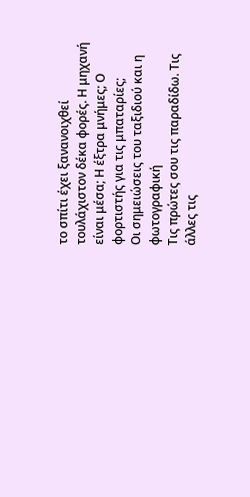το σπίτι έχει ξανανοιχθεί τουλάχιστον δέκα φορές. Η μηχανή είναι μέσα; Η έξτρα μνήμες; Ο φορτιστής για τις μπαταρίες;
Οι σημειώσεις του ταξιδιού και η φωτογραφική
Τις πρώτες σου τις παραδίδω. Τις άλλες τις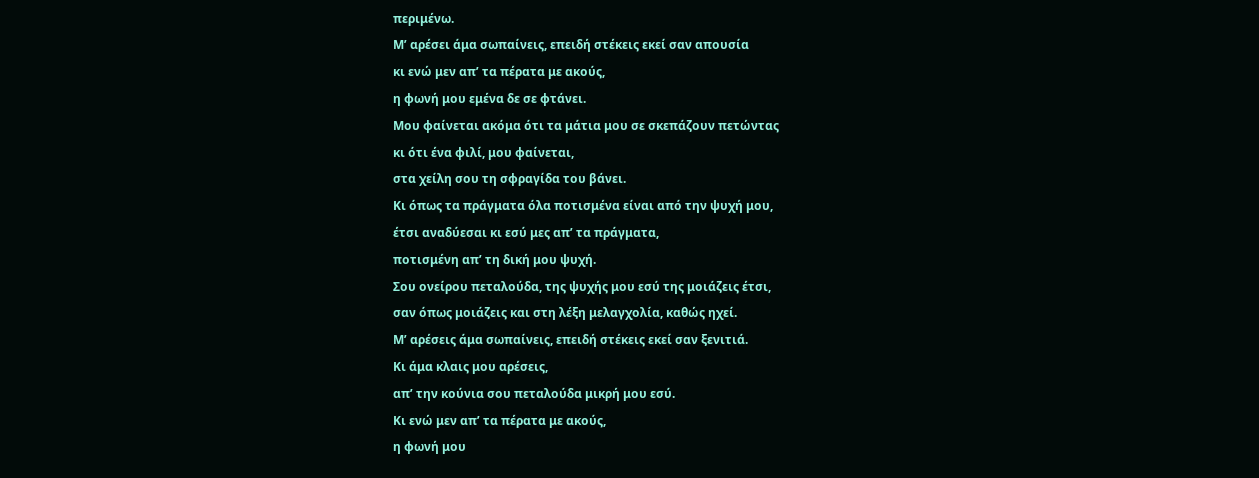περιμένω.
Μ’ αρέσει άμα σωπαίνεις, επειδή στέκεις εκεί σαν απουσία
κι ενώ μεν απ’ τα πέρατα με ακούς,
η φωνή μου εμένα δε σε φτάνει.
Μου φαίνεται ακόμα ότι τα μάτια μου σε σκεπάζουν πετώντας
κι ότι ένα φιλί, μου φαίνεται,
στα χείλη σου τη σφραγίδα του βάνει.
Κι όπως τα πράγματα όλα ποτισμένα είναι από την ψυχή μου,
έτσι αναδύεσαι κι εσύ μες απ’ τα πράγματα,
ποτισμένη απ’ τη δική μου ψυχή.
Σου ονείρου πεταλούδα, της ψυχής μου εσύ της μοιάζεις έτσι,
σαν όπως μοιάζεις και στη λέξη μελαγχολία, καθώς ηχεί.
Μ’ αρέσεις άμα σωπαίνεις, επειδή στέκεις εκεί σαν ξενιτιά.
Κι άμα κλαις μου αρέσεις,
απ’ την κούνια σου πεταλούδα μικρή μου εσύ.
Κι ενώ μεν απ’ τα πέρατα με ακούς,
η φωνή μου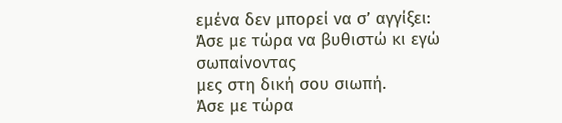εμένα δεν μπορεί να σ’ αγγίξει:
Άσε με τώρα να βυθιστώ κι εγώ σωπαίνοντας
μες στη δική σου σιωπή.
Άσε με τώρα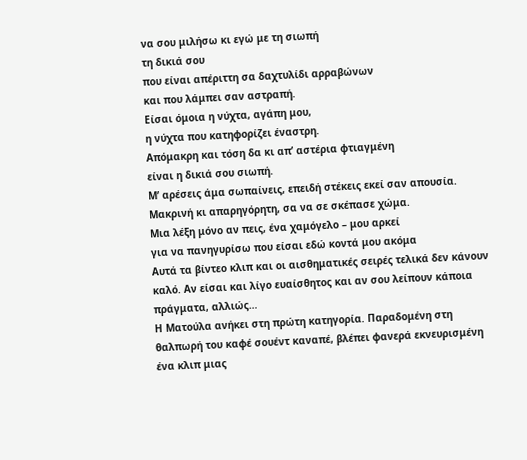να σου μιλήσω κι εγώ με τη σιωπή
τη δικιά σου
που είναι απέριττη σα δαχτυλίδι αρραβώνων
και που λάμπει σαν αστραπή.
Είσαι όμοια η νύχτα, αγάπη μου,
η νύχτα που κατηφορίζει έναστρη.
Απόμακρη και τόση δα κι απ’ αστέρια φτιαγμένη
είναι η δικιά σου σιωπή.
Μ’ αρέσεις άμα σωπαίνεις, επειδή στέκεις εκεί σαν απουσία.
Μακρινή κι απαρηγόρητη, σα να σε σκέπασε χώμα.
Μια λέξη μόνο αν πεις, ένα χαμόγελο – μου αρκεί
για να πανηγυρίσω που είσαι εδώ κοντά μου ακόμα
Αυτά τα βίντεο κλιπ και oι αισθηματικές σειρές τελικά δεν κάνουν καλό. Αν είσαι και λίγο ευαίσθητος και αν σου λείπουν κάποια πράγματα, αλλιώς…
Η Ματούλα ανήκει στη πρώτη κατηγορία. Παραδομένη στη θαλπωρή του καφέ σουέντ καναπέ, βλέπει φανερά εκνευρισμένη ένα κλιπ μιας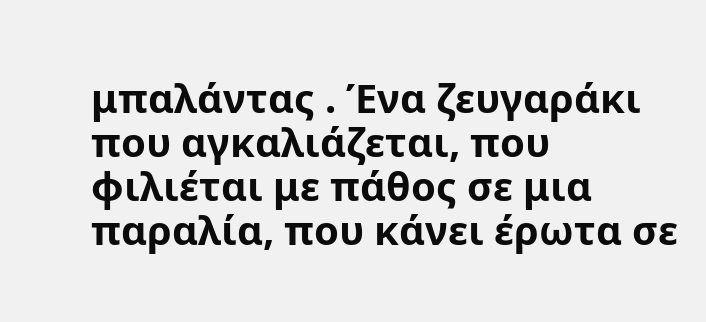μπαλάντας . Ένα ζευγαράκι που αγκαλιάζεται, που φιλιέται με πάθος σε μια παραλία, που κάνει έρωτα σε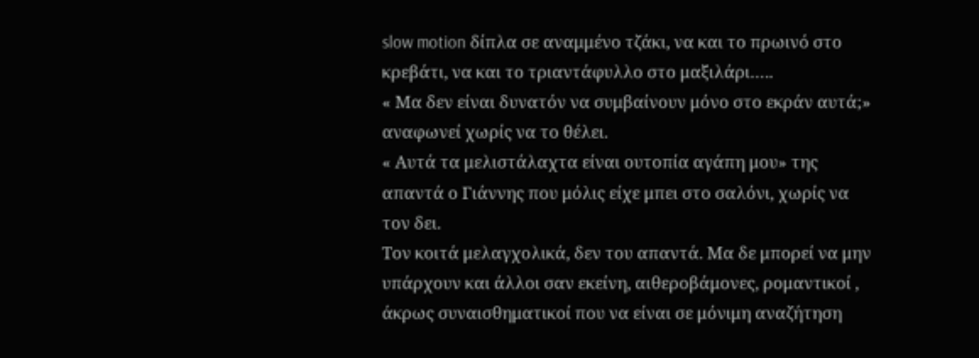slow motion δίπλα σε αναμμένο τζάκι, να και το πρωινό στο κρεβάτι, να και το τριαντάφυλλο στο μαξιλάρι…..
« Μα δεν είναι δυνατόν να συμβαίνουν μόνο στο εκράν αυτά;» αναφωνεί χωρίς να το θέλει.
« Αυτά τα μελιστάλαχτα είναι ουτοπία αγάπη μου» της απαντά ο Γιάννης που μόλις είχε μπει στο σαλόνι, χωρίς να τον δει.
Τον κοιτά μελαγχολικά, δεν του απαντά. Μα δε μπορεί να μην υπάρχουν και άλλοι σαν εκείνη, αιθεροβάμονες, ρομαντικοί , άκρως συναισθηματικοί που να είναι σε μόνιμη αναζήτηση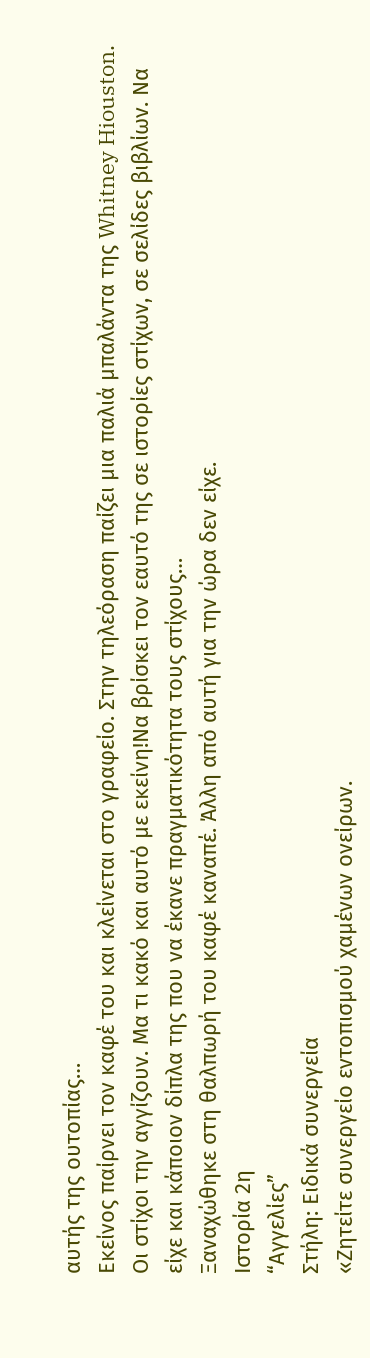αυτής της ουτοπίας…
Eκείνος παίρνει τον καφέ του και κλείνεται στο γραφείο. Στην τηλεόραση παίζει μια παλιά μπαλάντα της Whitney Hiouston. Οι στίχοι την αγγίζουν. Μα τι κακό και αυτό με εκείνη!Να βρίσκει τον εαυτό της σε ιστορίες στίχων, σε σελίδες βιβλίων. Να είχε και κάποιον δίπλα της που να έκανε πραγματικότητα τους στίχους…
Ξαναχώθηκε στη θαλπωρή του καφέ καναπέ. Άλλη από αυτή για την ώρα δεν είχε.
Ιστορία 2η
“Αγγελίες”
Στήλη: Ειδικά συνεργεία
«Ζητείτε συνεργείο εντοπισμού χαμένων ονείρων.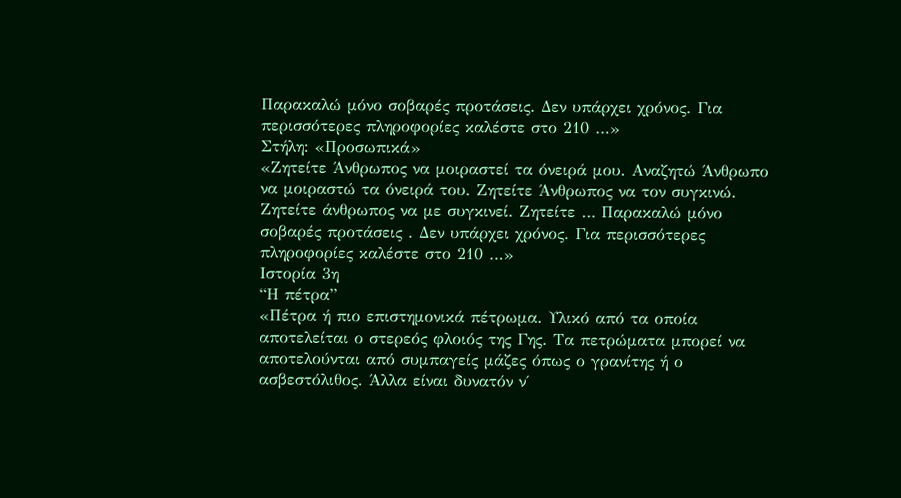Παρακαλώ μόνο σοβαρές προτάσεις. Δεν υπάρχει χρόνος. Για περισσότερες πληροφορίες καλέστε στο 210 …»
Στήλη: «Προσωπικά»
«Ζητείτε Άνθρωπος να μοιραστεί τα όνειρά μου. Αναζητώ Άνθρωπο να μοιραστώ τα όνειρά του. Ζητείτε Άνθρωπος να τον συγκινώ. Ζητείτε άνθρωπος να με συγκινεί. Ζητείτε … Παρακαλώ μόνο σοβαρές προτάσεις . Δεν υπάρχει χρόνος. Για περισσότερες πληροφορίες καλέστε στο 210 …»
Ιστορία 3η
“Η πέτρα”
«Πέτρα ή πιο επιστημονικά πέτρωμα. Υλικό από τα οποία αποτελείται ο στερεός φλοιός της Γης. Τα πετρώματα μπορεί να αποτελούνται από συμπαγείς μάζες όπως ο γρανίτης ή ο ασβεστόλιθος. Άλλα είναι δυνατόν ν΄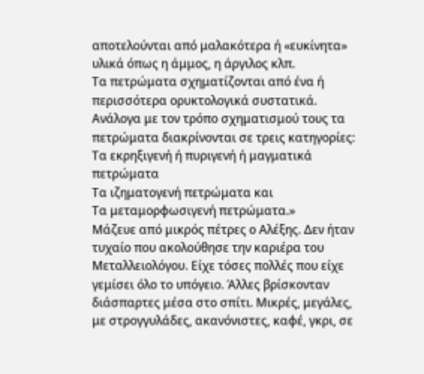αποτελούνται από μαλακότερα ή «ευκίνητα» υλικά όπως η άμμος, η άργιλος κλπ.
Τα πετρώματα σχηματίζονται από ένα ή περισσότερα ορυκτολογικά συστατικά. Ανάλογα με τον τρόπο σχηματισμού τους τα πετρώματα διακρίνονται σε τρεις κατηγορίες:
Τα εκρηξιγενή ή πυριγενή ή μαγματικά πετρώματα
Τα ιζηματογενή πετρώματα και
Τα μεταμορφωσιγενή πετρώματα.»
Μάζευε από μικρός πέτρες ο Αλέξης. Δεν ήταν τυχαίο που ακολούθησε την καριέρα του Μεταλλειολόγου. Είχε τόσες πολλές που είχε γεμίσει όλο το υπόγειο. Άλλες βρίσκονταν διάσπαρτες μέσα στο σπίτι. Μικρές, μεγάλες, με στρογγυλάδες, ακανόνιστες, καφέ, γκρι, σε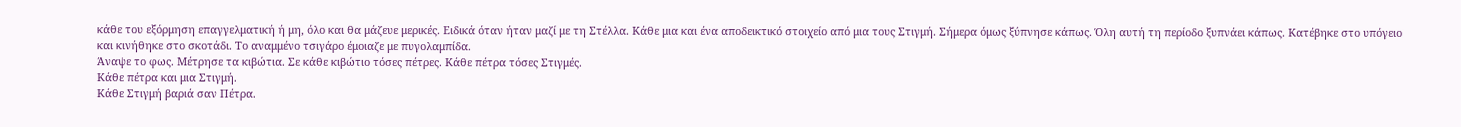κάθε του εξόρμηση επαγγελματική ή μη, όλο και θα μάζευε μερικές. Ειδικά όταν ήταν μαζί με τη Στέλλα. Κάθε μια και ένα αποδεικτικό στοιχείο από μια τους Στιγμή. Σήμερα όμως ξύπνησε κάπως. Όλη αυτή τη περίοδο ξυπνάει κάπως. Κατέβηκε στο υπόγειο και κινήθηκε στο σκοτάδι. Το αναμμένο τσιγάρο έμοιαζε με πυγολαμπίδα.
Άναψε το φως. Μέτρησε τα κιβώτια. Σε κάθε κιβώτιο τόσες πέτρες. Κάθε πέτρα τόσες Στιγμές.
Κάθε πέτρα και μια Στιγμή.
Κάθε Στιγμή βαριά σαν Πέτρα.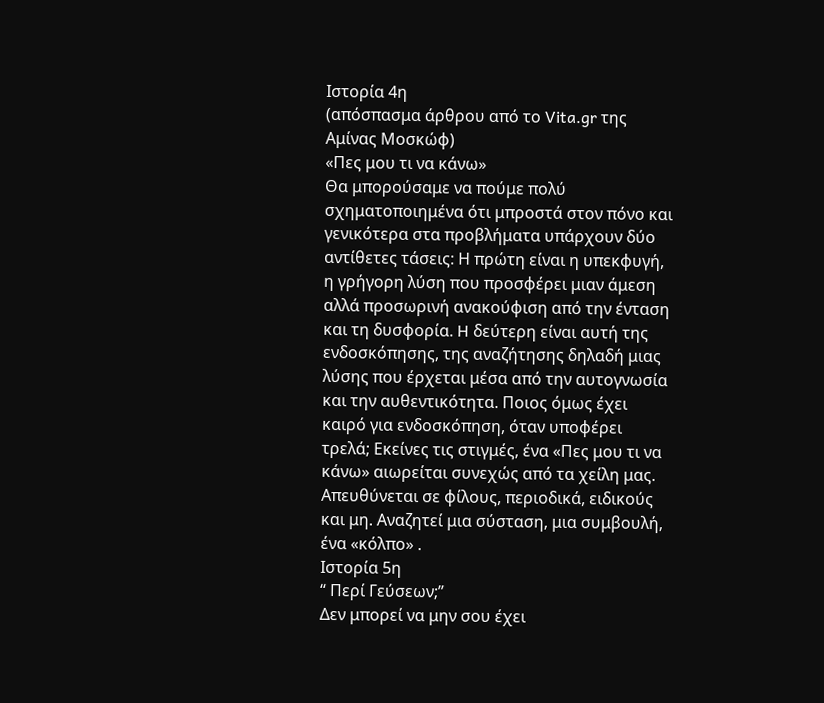Iστορία 4η
(απόσπασμα άρθρου από το Vita.gr της Αμίνας Μοσκώφ)
«Πες μου τι να κάνω»
Θα μπορούσαμε να πούμε πολύ σχηματοποιημένα ότι μπροστά στον πόνο και γενικότερα στα προβλήματα υπάρχουν δύο αντίθετες τάσεις: Η πρώτη είναι η υπεκφυγή, η γρήγορη λύση που προσφέρει μιαν άμεση αλλά προσωρινή ανακούφιση από την ένταση και τη δυσφορία. H δεύτερη είναι αυτή της ενδοσκόπησης, της αναζήτησης δηλαδή μιας λύσης που έρχεται μέσα από την αυτογνωσία και την αυθεντικότητα. Ποιος όμως έχει καιρό για ενδοσκόπηση, όταν υποφέρει τρελά; Eκείνες τις στιγμές, ένα «Πες μου τι να κάνω» αιωρείται συνεχώς από τα χείλη μας. Aπευθύνεται σε φίλους, περιοδικά, ειδικούς και μη. Aναζητεί μια σύσταση, μια συμβουλή, ένα «κόλπο» .
Ιστορία 5η
“ Περί Γεύσεων;”
Δεν μπορεί να μην σου έχει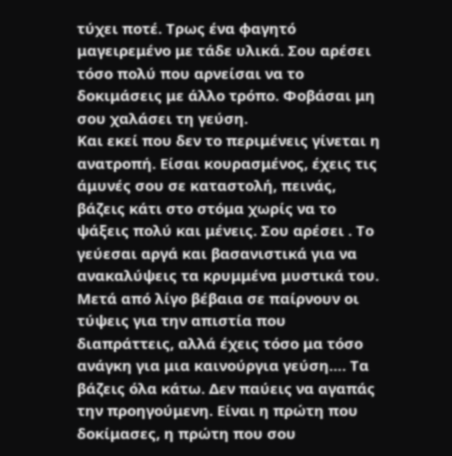τύχει ποτέ. Τρως ένα φαγητό μαγειρεμένο με τάδε υλικά. Σου αρέσει τόσο πολύ που αρνείσαι να το δοκιμάσεις με άλλο τρόπο. Φοβάσαι μη σου χαλάσει τη γεύση.
Και εκεί που δεν το περιμένεις γίνεται η ανατροπή. Είσαι κουρασμένος, έχεις τις άμυνές σου σε καταστολή, πεινάς, βάζεις κάτι στο στόμα χωρίς να το ψάξεις πολύ και μένεις. Σου αρέσει . Το γεύεσαι αργά και βασανιστικά για να ανακαλύψεις τα κρυμμένα μυστικά του. Μετά από λίγο βέβαια σε παίρνουν οι τύψεις για την απιστία που διαπράττεις, αλλά έχεις τόσο μα τόσο ανάγκη για μια καινούργια γεύση…. Τα βάζεις όλα κάτω. Δεν παύεις να αγαπάς την προηγούμενη. Είναι η πρώτη που δοκίμασες, η πρώτη που σου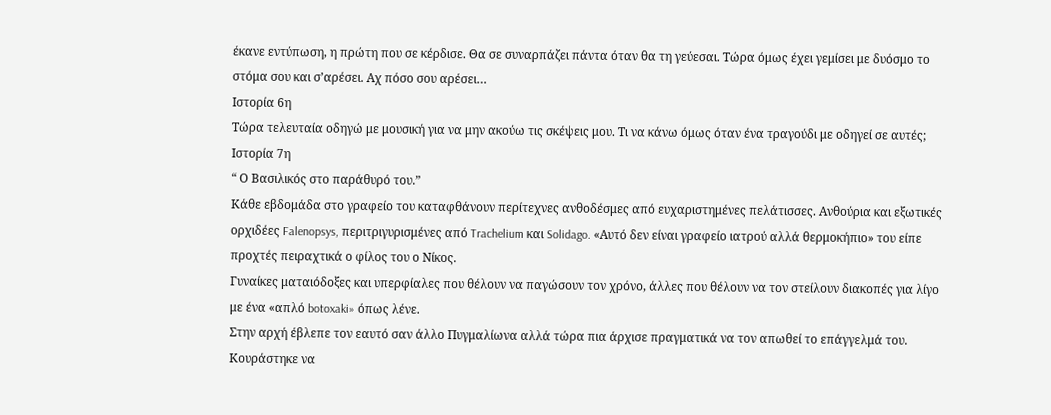έκανε εντύπωση, η πρώτη που σε κέρδισε. Θα σε συναρπάζει πάντα όταν θα τη γεύεσαι. Τώρα όμως έχει γεμίσει με δυόσμο το στόμα σου και σ’αρέσει. Αχ πόσο σου αρέσει…
Iστορία 6η
Τώρα τελευταία οδηγώ με μουσική για να μην ακούω τις σκέψεις μου. Τι να κάνω όμως όταν ένα τραγούδι με οδηγεί σε αυτές;
Ιστορία 7η
“ Ο Βασιλικός στο παράθυρό του.”
Κάθε εβδομάδα στο γραφείο του καταφθάνουν περίτεχνες ανθοδέσμες από ευχαριστημένες πελάτισσες. Ανθούρια και εξωτικές ορχιδέες Falenopsys, περιτριγυρισμένες από Trachelium και Solidago. «Αυτό δεν είναι γραφείο ιατρού αλλά θερμοκήπιο» του είπε προχτές πειραχτικά ο φίλος του ο Νίκος.
Γυναίκες ματαιόδοξες και υπερφίαλες που θέλουν να παγώσουν τον χρόνο, άλλες που θέλουν να τον στείλουν διακοπές για λίγο με ένα «απλό botoxaki» όπως λένε.
Στην αρχή έβλεπε τον εαυτό σαν άλλο Πυγμαλίωνα αλλά τώρα πια άρχισε πραγματικά να τον απωθεί το επάγγελμά του. Κουράστηκε να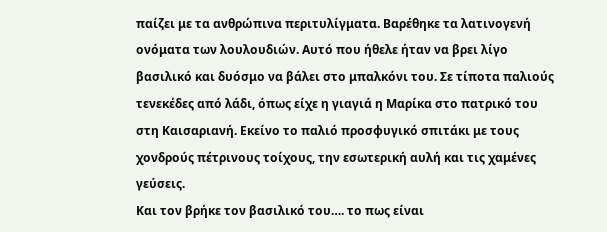παίζει με τα ανθρώπινα περιτυλίγματα. Βαρέθηκε τα λατινογενή ονόματα των λουλουδιών. Αυτό που ήθελε ήταν να βρει λίγο βασιλικό και δυόσμο να βάλει στο μπαλκόνι του. Σε τίποτα παλιούς τενεκέδες από λάδι, όπως είχε η γιαγιά η Μαρίκα στο πατρικό του στη Καισαριανή. Εκείνο το παλιό προσφυγικό σπιτάκι με τους χονδρούς πέτρινους τοίχους, την εσωτερική αυλή και τις χαμένες γεύσεις.
Και τον βρήκε τον βασιλικό του…. το πως είναι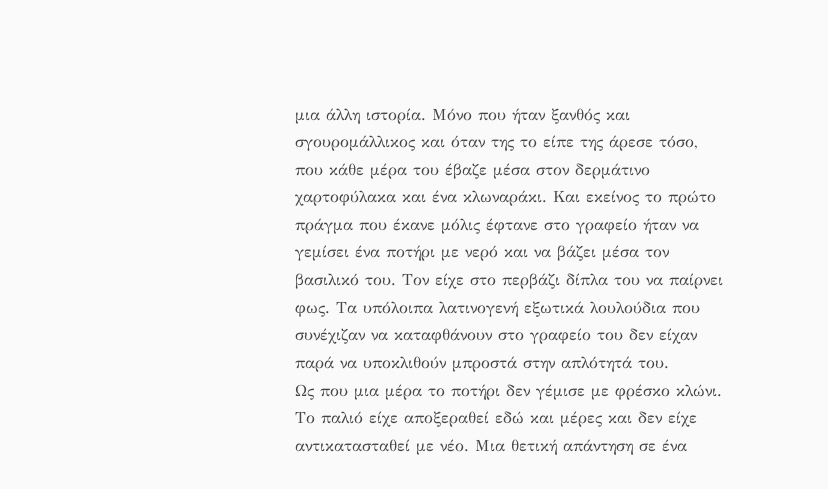μια άλλη ιστορία. Μόνο που ήταν ξανθός και σγουρομάλλικος και όταν της το είπε της άρεσε τόσο, που κάθε μέρα του έβαζε μέσα στον δερμάτινο χαρτοφύλακα και ένα κλωναράκι. Και εκείνος το πρώτο πράγμα που έκανε μόλις έφτανε στο γραφείο ήταν να γεμίσει ένα ποτήρι με νερό και να βάζει μέσα τον βασιλικό του. Τον είχε στο περβάζι δίπλα του να παίρνει φως. Τα υπόλοιπα λατινογενή εξωτικά λουλούδια που συνέχιζαν να καταφθάνουν στο γραφείο του δεν είχαν παρά να υποκλιθούν μπροστά στην απλότητά του.
Ως που μια μέρα το ποτήρι δεν γέμισε με φρέσκο κλώνι. Το παλιό είχε αποξεραθεί εδώ και μέρες και δεν είχε αντικατασταθεί με νέο. Μια θετική απάντηση σε ένα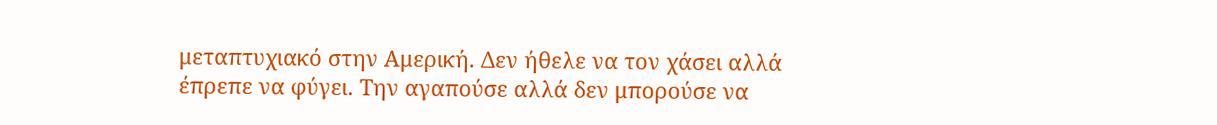μεταπτυχιακό στην Αμερική. Δεν ήθελε να τον χάσει αλλά έπρεπε να φύγει. Την αγαπούσε αλλά δεν μπορούσε να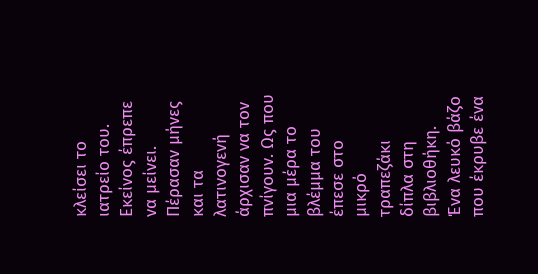κλείσει το ιατρείο του. Εκείνος έπρεπε να μείνει.
Πέρασαν μήνες και τα λατινογενή άρχισαν να τον πνίγουν. Ως που μια μέρα το βλέμμα του έπεσε στο μικρό τραπεζάκι δίπλα στη βιβλιοθήκη. Ένα λευκό βάζο που έκρυβε ένα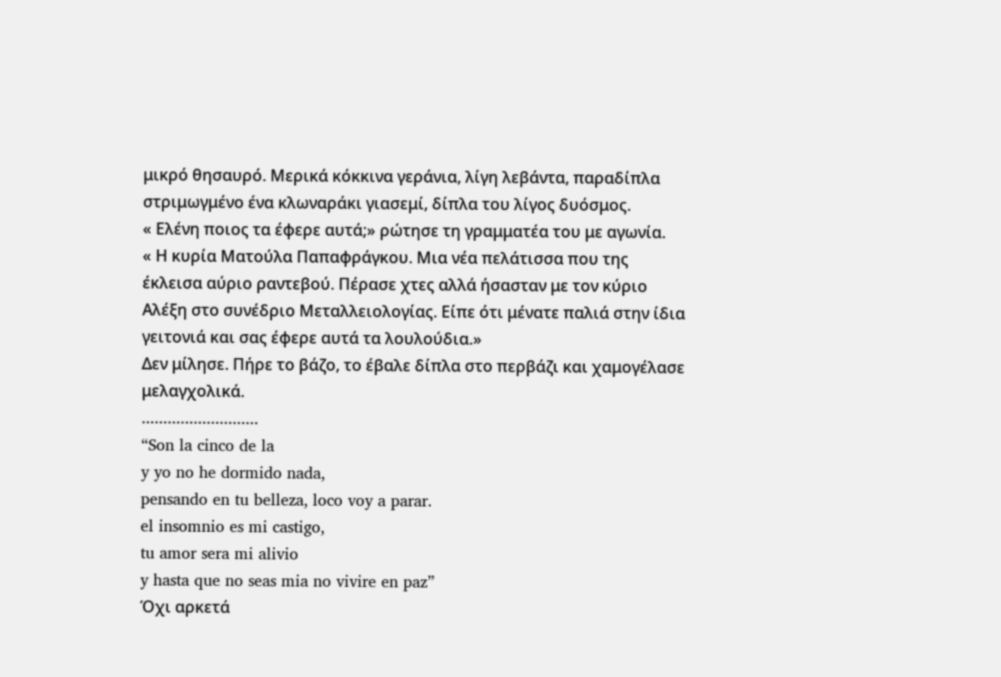μικρό θησαυρό. Μερικά κόκκινα γεράνια, λίγη λεβάντα, παραδίπλα στριμωγμένο ένα κλωναράκι γιασεμί, δίπλα του λίγος δυόσμος.
« Ελένη ποιος τα έφερε αυτά;» ρώτησε τη γραμματέα του με αγωνία.
« Η κυρία Ματούλα Παπαφράγκου. Μια νέα πελάτισσα που της έκλεισα αύριο ραντεβού. Πέρασε χτες αλλά ήσασταν με τον κύριο Αλέξη στο συνέδριο Μεταλλειολογίας. Είπε ότι μένατε παλιά στην ίδια γειτονιά και σας έφερε αυτά τα λουλούδια.»
Δεν μίλησε. Πήρε το βάζο, το έβαλε δίπλα στο περβάζι και χαμογέλασε μελαγχολικά.
………………………
“Son la cinco de la
y yo no he dormido nada,
pensando en tu belleza, loco voy a parar.
el insomnio es mi castigo,
tu amor sera mi alivio
y hasta que no seas mia no vivire en paz”
Όχι αρκετά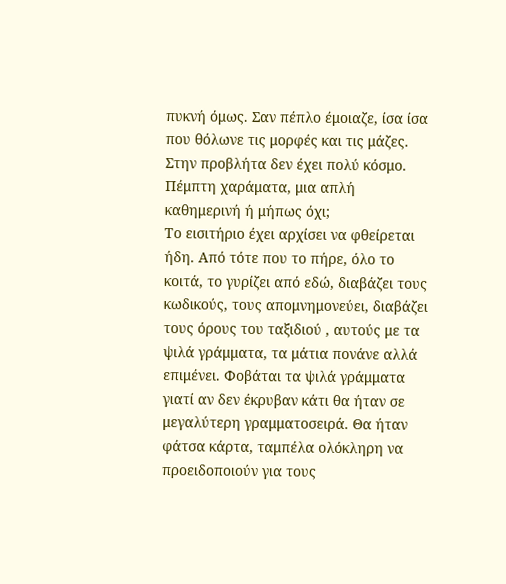πυκνή όμως. Σαν πέπλο έμοιαζε, ίσα ίσα που θόλωνε τις μορφές και τις μάζες.
Στην προβλήτα δεν έχει πολύ κόσμο. Πέμπτη χαράματα, μια απλή καθημερινή ή μήπως όχι;
Το εισιτήριο έχει αρχίσει να φθείρεται ήδη. Από τότε που το πήρε, όλο το κοιτά, το γυρίζει από εδώ, διαβάζει τους κωδικούς, τους απομνημονεύει, διαβάζει τους όρους του ταξιδιού , αυτούς με τα ψιλά γράμματα, τα μάτια πονάνε αλλά επιμένει. Φοβάται τα ψιλά γράμματα γιατί αν δεν έκρυβαν κάτι θα ήταν σε μεγαλύτερη γραμματοσειρά. Θα ήταν φάτσα κάρτα, ταμπέλα ολόκληρη να προειδοποιούν για τους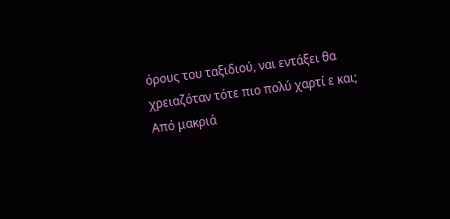όρους του ταξιδιού, ναι εντάξει θα χρειαζόταν τότε πιο πολύ χαρτί ε και;
Από μακριά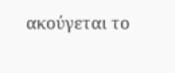ακούγεται το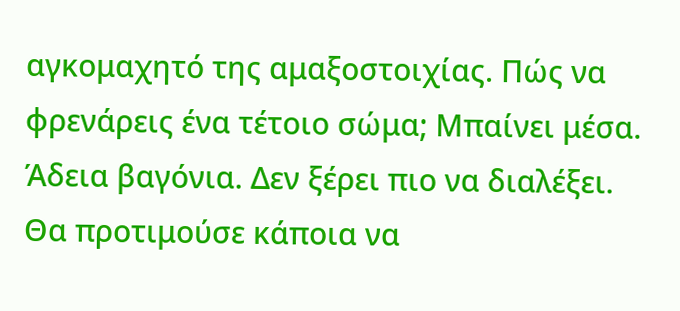αγκομαχητό της αμαξοστοιχίας. Πώς να φρενάρεις ένα τέτοιο σώμα; Μπαίνει μέσα. Άδεια βαγόνια. Δεν ξέρει πιο να διαλέξει. Θα προτιμούσε κάποια να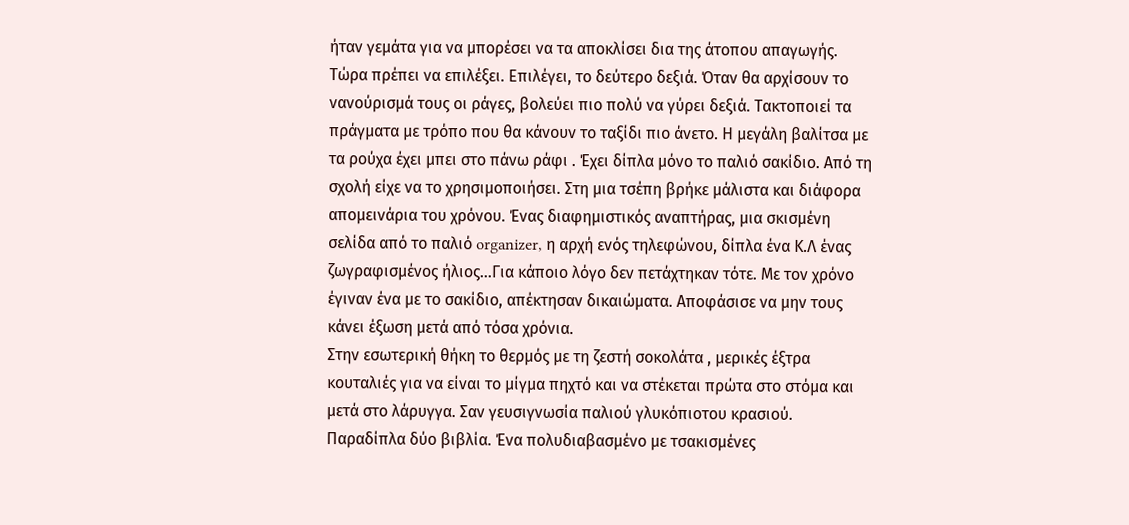ήταν γεμάτα για να μπορέσει να τα αποκλίσει δια της άτοπου απαγωγής. Τώρα πρέπει να επιλέξει. Επιλέγει, το δεύτερο δεξιά. Όταν θα αρχίσουν το νανούρισμά τους οι ράγες, βολεύει πιο πολύ να γύρει δεξιά. Τακτοποιεί τα πράγματα με τρόπο που θα κάνουν το ταξίδι πιο άνετο. Η μεγάλη βαλίτσα με τα ρούχα έχει μπει στο πάνω ράφι . Έχει δίπλα μόνο το παλιό σακίδιο. Από τη σχολή είχε να το χρησιμοποιήσει. Στη μια τσέπη βρήκε μάλιστα και διάφορα απομεινάρια του χρόνου. Ένας διαφημιστικός αναπτήρας, μια σκισμένη σελίδα από το παλιό organizer, η αρχή ενός τηλεφώνου, δίπλα ένα Κ.Λ ένας ζωγραφισμένος ήλιος…Για κάποιο λόγο δεν πετάχτηκαν τότε. Με τον χρόνο έγιναν ένα με το σακίδιο, απέκτησαν δικαιώματα. Αποφάσισε να μην τους κάνει έξωση μετά από τόσα χρόνια.
Στην εσωτερική θήκη το θερμός με τη ζεστή σοκολάτα , μερικές έξτρα κουταλιές για να είναι το μίγμα πηχτό και να στέκεται πρώτα στο στόμα και μετά στο λάρυγγα. Σαν γευσιγνωσία παλιού γλυκόπιοτου κρασιού. Παραδίπλα δύο βιβλία. Ένα πολυδιαβασμένο με τσακισμένες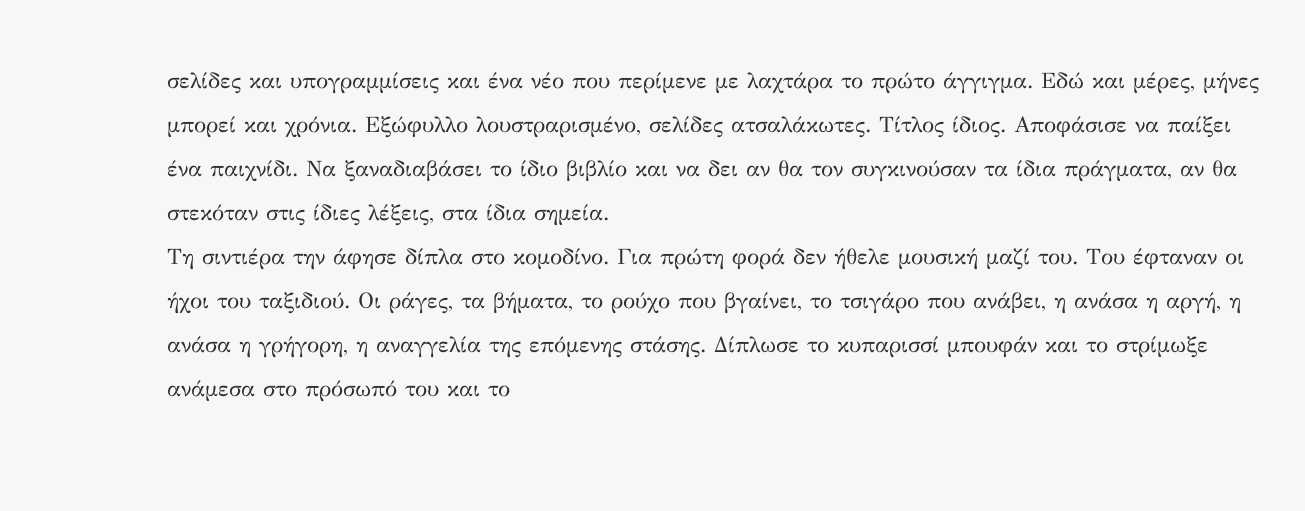σελίδες και υπογραμμίσεις και ένα νέο που περίμενε με λαχτάρα το πρώτο άγγιγμα. Εδώ και μέρες, μήνες μπορεί και χρόνια. Εξώφυλλο λουστραρισμένο, σελίδες ατσαλάκωτες. Τίτλος ίδιος. Αποφάσισε να παίξει ένα παιχνίδι. Να ξαναδιαβάσει το ίδιο βιβλίο και να δει αν θα τον συγκινούσαν τα ίδια πράγματα, αν θα στεκόταν στις ίδιες λέξεις, στα ίδια σημεία.
Τη σιντιέρα την άφησε δίπλα στο κομοδίνο. Για πρώτη φορά δεν ήθελε μουσική μαζί του. Του έφταναν οι ήχοι του ταξιδιού. Οι ράγες, τα βήματα, το ρούχο που βγαίνει, το τσιγάρο που ανάβει, η ανάσα η αργή, η ανάσα η γρήγορη, η αναγγελία της επόμενης στάσης. Δίπλωσε το κυπαρισσί μπουφάν και το στρίμωξε ανάμεσα στο πρόσωπό του και το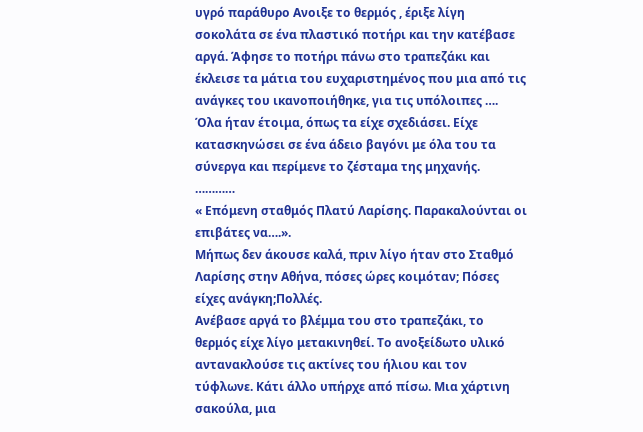υγρό παράθυρο Ανοιξε το θερμός , έριξε λίγη σοκολάτα σε ένα πλαστικό ποτήρι και την κατέβασε αργά. Άφησε το ποτήρι πάνω στο τραπεζάκι και έκλεισε τα μάτια του ευχαριστημένος που μια από τις ανάγκες του ικανοποιήθηκε, για τις υπόλοιπες ….
Όλα ήταν έτοιμα, όπως τα είχε σχεδιάσει. Είχε κατασκηνώσει σε ένα άδειο βαγόνι με όλα του τα σύνεργα και περίμενε το ζέσταμα της μηχανής.
…………
« Επόμενη σταθμός Πλατύ Λαρίσης. Παρακαλούνται οι επιβάτες να….».
Μήπως δεν άκουσε καλά, πριν λίγο ήταν στο Σταθμό Λαρίσης στην Αθήνα, πόσες ώρες κοιμόταν; Πόσες είχες ανάγκη;Πολλές.
Ανέβασε αργά το βλέμμα του στο τραπεζάκι, το θερμός είχε λίγο μετακινηθεί. Το ανοξείδωτο υλικό αντανακλούσε τις ακτίνες του ήλιου και τον τύφλωνε. Κάτι άλλο υπήρχε από πίσω. Μια χάρτινη σακούλα, μια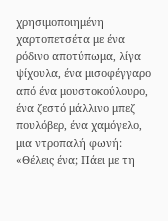χρησιμοποιημένη χαρτοπετσέτα με ένα ρόδινο αποτύπωμα, λίγα ψίχουλα, ένα μισοφέγγαρο από ένα μουστοκούλουρο, ένα ζεστό μάλλινο μπεζ πουλόβερ, ένα χαμόγελο, μια ντροπαλή φωνή:
«Θέλεις ένα; Πάει με τη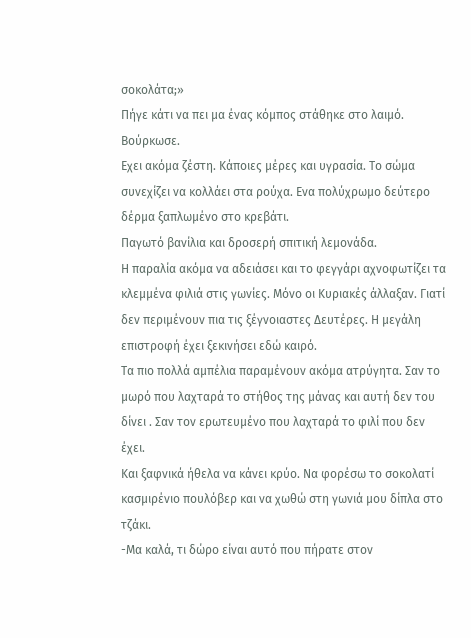σοκολάτα;»
Πήγε κάτι να πει μα ένας κόμπος στάθηκε στο λαιμό. Βούρκωσε.
Εχει ακόμα ζέστη. Κάποιες μέρες και υγρασία. Το σώμα συνεχίζει να κολλάει στα ρούχα. Ενα πολύχρωμο δεύτερο δέρμα ξαπλωμένο στο κρεβάτι.
Παγωτό βανίλια και δροσερή σπιτική λεμονάδα.
Η παραλία ακόμα να αδειάσει και το φεγγάρι αχνοφωτίζει τα κλεμμένα φιλιά στις γωνίες. Μόνο οι Κυριακές άλλαξαν. Γιατί δεν περιμένουν πια τις ξέγνοιαστες Δευτέρες. Η μεγάλη επιστροφή έχει ξεκινήσει εδώ καιρό.
Τα πιο πολλά αμπέλια παραμένουν ακόμα ατρύγητα. Σαν το μωρό που λαχταρά το στήθος της μάνας και αυτή δεν του δίνει . Σαν τον ερωτευμένο που λαχταρά το φιλί που δεν έχει.
Και ξαφνικά ήθελα να κάνει κρύο. Να φορέσω το σοκολατί κασμιρένιο πουλόβερ και να χωθώ στη γωνιά μου δίπλα στο τζάκι.
-Μα καλά, τι δώρο είναι αυτό που πήρατε στον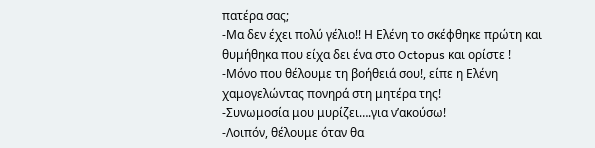πατέρα σας;
-Μα δεν έχει πολύ γέλιο!! Η Ελένη το σκέφθηκε πρώτη και θυμήθηκα που είχα δει ένα στο Octopus και ορίστε !
-Μόνο που θέλουμε τη βοήθειά σου!, είπε η Ελένη χαμογελώντας πονηρά στη μητέρα της!
-Συνωμοσία μου μυρίζει….για ν’ακούσω!
-Λοιπόν, θέλουμε όταν θα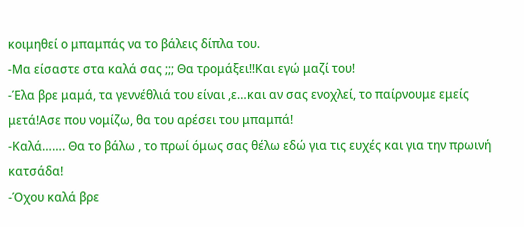κοιμηθεί ο μπαμπάς να το βάλεις δίπλα του.
-Μα είσαστε στα καλά σας ;;; Θα τρομάξει!!Και εγώ μαζί του!
-Έλα βρε μαμά, τα γεννέθλιά του είναι ,ε…και αν σας ενοχλεί, το παίρνουμε εμείς μετά!Ασε που νομίζω, θα του αρέσει του μπαμπά!
-Καλά……. Θα το βάλω , το πρωί όμως σας θέλω εδώ για τις ευχές και για την πρωινή κατσάδα!
-Όχου καλά βρε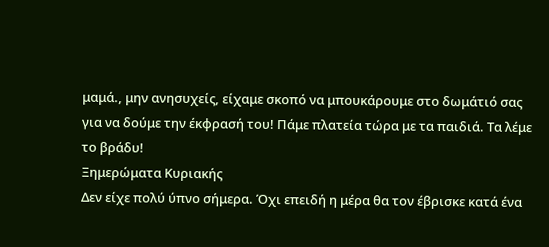μαμά., μην ανησυχείς, είχαμε σκοπό να μπουκάρουμε στο δωμάτιό σας για να δούμε την έκφρασή του! Πάμε πλατεία τώρα με τα παιδιά. Τα λέμε το βράδυ!
Ξημερώματα Κυριακής
Δεν είχε πολύ ύπνο σήμερα. Όχι επειδή η μέρα θα τον έβρισκε κατά ένα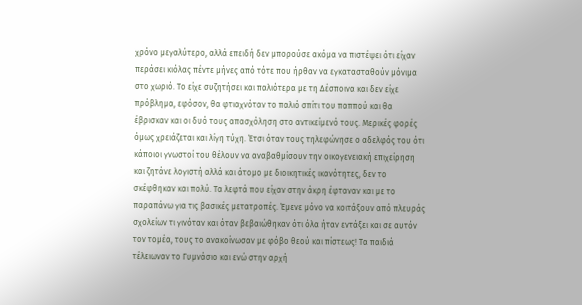χρόνο μεγαλύτερο, αλλά επειδή δεν μπορούσε ακόμα να πιστέψει ότι είχαν περάσει κιόλας πέντε μήνες από τότε που ήρθαν να εγκατασταθούν μόνιμα στο χωριό. Το είχε συζητήσει και παλιότερα με τη Δέσποινα και δεν είχε πρόβλημα, εφόσον, θα φτιαχνόταν το παλιό σπίτι του παππού και θα έβρισκαν και οι δυό τους απασχόληση στο αντικείμενό τους. Μερικές φορές όμως χρειάζεται και λίγη τύχη. Έτσι όταν τους τηλεφώνησε ο αδελφός του ότι κάποιοι γνωστοί του θέλουν να αναβαθμίσουν την οικογενειακή επιχείρηση και ζητάνε λογιστή αλλά και άτομο με διοικητικές ικανότητες, δεν το σκέφθηκαν και πολύ. Τα λεφτά που είχαν στην άκρη έφταναν και με το παραπάνω για τις βασικές μετατροπές. Έμενε μόνο να κοιτάξουν από πλευράς σχολείων τι γινόταν και όταν βεβαιώθηκαν ότι όλα ήταν εντάξει και σε αυτόν τον τομέα, τους το ανακοίνωσαν με φόβο θεού και πίστεως! Τα παιδιά τέλειωναν το Γυμνάσιο και ενώ στην αρχή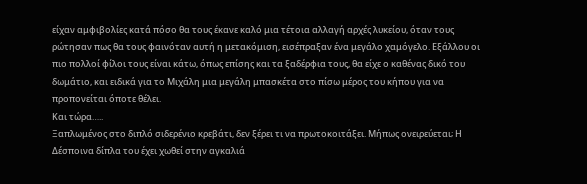είχαν αμφιβολίες κατά πόσο θα τους έκανε καλό μια τέτοια αλλαγή αρχές λυκείου, όταν τους ρώτησαν πως θα τους φαινόταν αυτή η μετακόμιση, εισέπραξαν ένα μεγάλο χαμόγελο. Εξάλλου οι πιο πολλοί φίλοι τους είναι κάτω, όπως επίσης και τα ξαδέρφια τους, θα είχε ο καθένας δικό του δωμάτιο, και ειδικά για το Μιχάλη μια μεγάλη μπασκέτα στο πίσω μέρος του κήπου για να προπονείται όποτε θέλει.
Και τώρα…..
Ξαπλωμένος στο διπλό σιδερένιο κρεβάτι, δεν ξέρει τι να πρωτοκοιτάξει. Μήπως ονειρεύεται; Η Δέσποινα δίπλα του έχει χωθεί στην αγκαλιά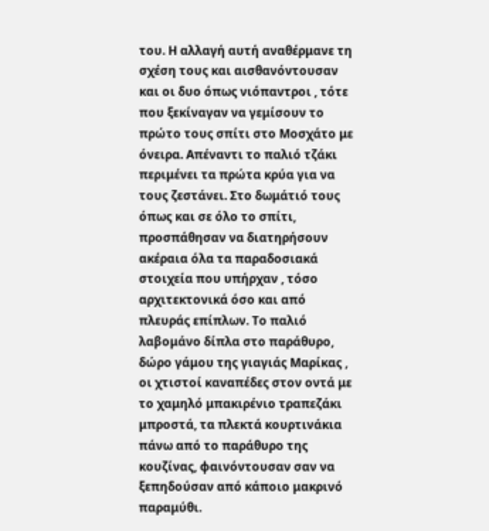του. Η αλλαγή αυτή αναθέρμανε τη σχέση τους και αισθανόντουσαν και οι δυο όπως νιόπαντροι , τότε που ξεκίναγαν να γεμίσουν το πρώτο τους σπίτι στο Μοσχάτο με όνειρα. Απέναντι το παλιό τζάκι περιμένει τα πρώτα κρύα για να τους ζεστάνει. Στο δωμάτιό τους όπως και σε όλο το σπίτι, προσπάθησαν να διατηρήσουν ακέραια όλα τα παραδοσιακά στοιχεία που υπήρχαν , τόσο αρχιτεκτονικά όσο και από πλευράς επίπλων. Το παλιό λαβομάνο δίπλα στο παράθυρο, δώρο γάμου της γιαγιάς Μαρίκας , οι χτιστοί καναπέδες στον οντά με το χαμηλό μπακιρένιο τραπεζάκι μπροστά, τα πλεκτά κουρτινάκια πάνω από το παράθυρο της κουζίνας, φαινόντουσαν σαν να ξεπηδούσαν από κάποιo μακρινό παραμύθι.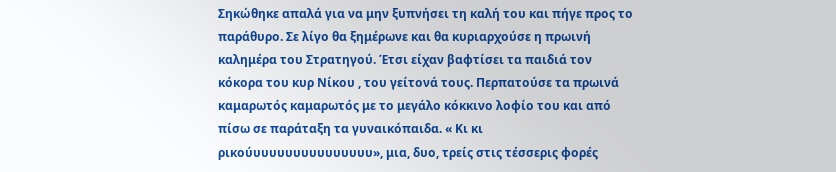Σηκώθηκε απαλά για να μην ξυπνήσει τη καλή του και πήγε προς το παράθυρο. Σε λίγο θα ξημέρωνε και θα κυριαρχούσε η πρωινή καλημέρα του Στρατηγού. Έτσι είχαν βαφτίσει τα παιδιά τον κόκορα του κυρ Νίκου , του γείτονά τους. Περπατούσε τα πρωινά καμαρωτός καμαρωτός με το μεγάλο κόκκινο λοφίο του και από πίσω σε παράταξη τα γυναικόπαιδα. « Κι κι ρικούυυυυυυυυυυυυυυυ», μια, δυο, τρείς στις τέσσερις φορές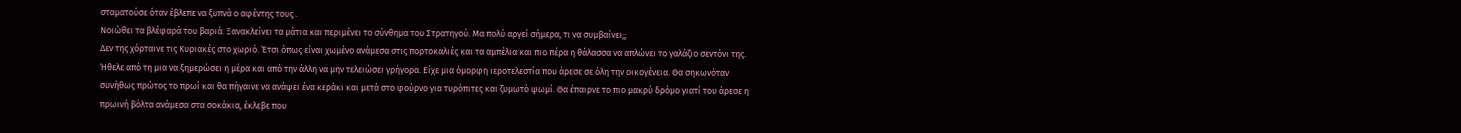σταματούσε όταν έβλεπε να ξυπνά ο αφέντης τους .
Νοιώθει τα βλέφαρά του βαριά. Ξανακλείνει τα μάτια και περιμένει το σύνθημα του Στρατηγού. Μα πολύ αργεί σήμερα, τι να συμβαίνει;;
Δεν της χόρταινε τις Κυριακές στο χωριό. Έτσι όπως είναι χωμένο ανάμεσα στις πορτοκαλιές και τα αμπέλια και πιο πέρα η θάλασσα να απλώνει το γαλάζιο σεντόνι της. Ήθελε από τη μια να ξημερώσει η μέρα και από την άλλη να μην τελειώσει γρήγορα. Είχε μια όμορφη ιεροτελεστία που άρεσε σε όλη την οικογένεια. Θα σηκωνόταν συνήθως πρώτος το πρωί και θα πήγαινε να ανάψει ένα κεράκι και μετά στο φούρνο για τυρόπιτες και ζυμωτό ψωμί. Θα έπαιρνε το πιο μακρύ δρόμο γιατί του άρεσε η πρωινή βόλτα ανάμεσα στα σοκάκια, έκλεβε που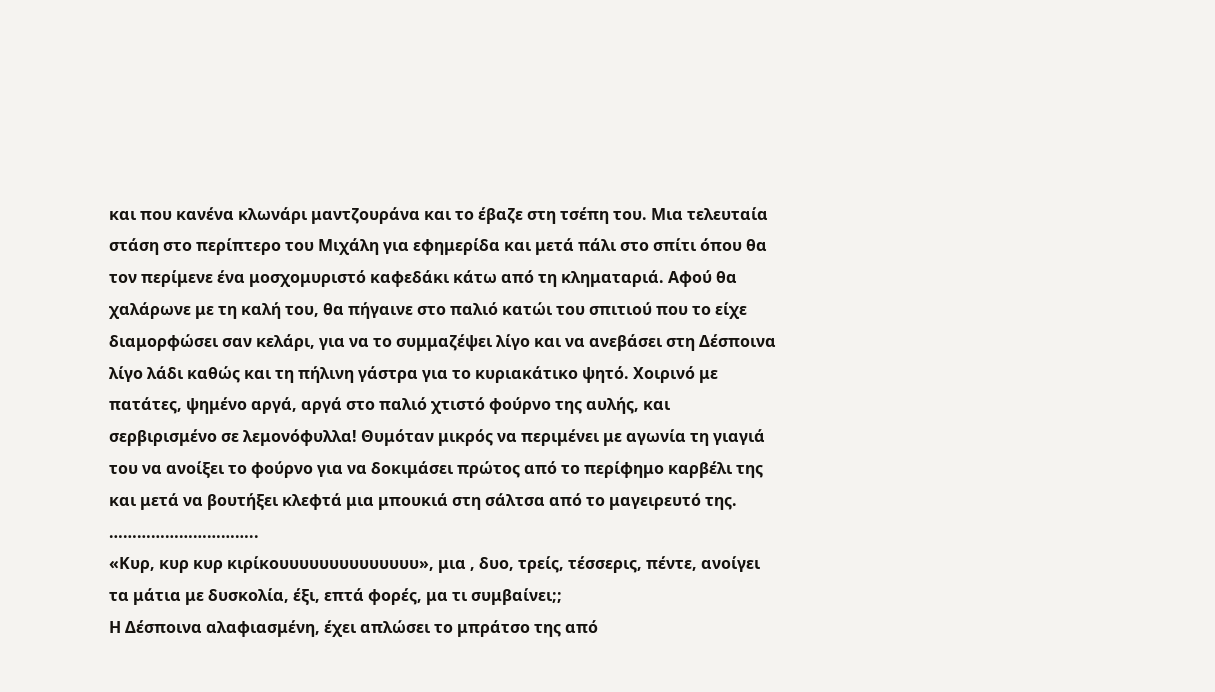και που κανένα κλωνάρι μαντζουράνα και το έβαζε στη τσέπη του. Μια τελευταία στάση στο περίπτερο του Μιχάλη για εφημερίδα και μετά πάλι στο σπίτι όπου θα τον περίμενε ένα μοσχομυριστό καφεδάκι κάτω από τη κληματαριά. Αφού θα χαλάρωνε με τη καλή του, θα πήγαινε στο παλιό κατώι του σπιτιού που το είχε διαμορφώσει σαν κελάρι, για να το συμμαζέψει λίγο και να ανεβάσει στη Δέσποινα λίγο λάδι καθώς και τη πήλινη γάστρα για το κυριακάτικο ψητό. Χοιρινό με πατάτες, ψημένο αργά, αργά στο παλιό χτιστό φούρνο της αυλής, και σερβιρισμένο σε λεμονόφυλλα! Θυμόταν μικρός να περιμένει με αγωνία τη γιαγιά του να ανοίξει το φούρνο για να δοκιμάσει πρώτος από το περίφημο καρβέλι της και μετά να βουτήξει κλεφτά μια μπουκιά στη σάλτσα από το μαγειρευτό της.
…………………………..
«Κυρ, κυρ κυρ κιρίκουυυυυυυυυυυυυυ», μια , δυο, τρείς, τέσσερις, πέντε, ανοίγει τα μάτια με δυσκολία, έξι, επτά φορές, μα τι συμβαίνει;;
Η Δέσποινα αλαφιασμένη, έχει απλώσει το μπράτσο της από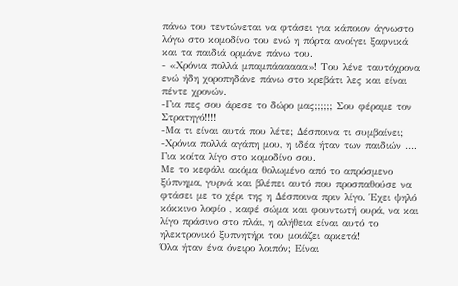πάνω του τεντώνεται να φτάσει για κάποιον άγνωστο λόγω στο κομοδίνο του ενώ η πόρτα ανοίγει ξαφνικά και τα παιδιά ορμάνε πάνω του.
- «Χρόνια πολλά μπαμπάααααα»! Του λένε ταυτόχρονα ενώ ήδη χοροπηδάνε πάνω στο κρεβάτι λες και είναι πέντε χρονών.
-Για πες σου άρεσε το δώρο μας;;;;;; Σου φέραμε τον Στρατηγό!!!!
-Μα τι είναι αυτά που λέτε; Δέσποινα τι συμβαίνει;
-Χρόνια πολλά αγάπη μου, η ιδέα ήταν των παιδιών …. Για κοίτα λίγο στο κομοδίνο σου.
Με το κεφάλι ακόμα θολωμένο από το απρόσμενο ξύπνημα, γυρνά και βλέπει αυτό που προσπαθούσε να φτάσει με το χέρι της η Δέσποινα πριν λίγο. Έχει ψηλό κόκκινο λοφίο , καφέ σώμα και φουντωτή ουρά, να και λίγο πράσινο στο πλάι, η αλήθεια είναι αυτό το ηλεκτρονικό ξυπνητήρι του μοιάζει αρκετά!
Όλα ήταν ένα όνειρο λοιπόν; Είναι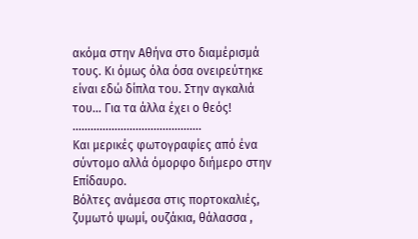ακόμα στην Αθήνα στο διαμέρισμά τους. Κι όμως όλα όσα ονειρεύτηκε είναι εδώ δίπλα του. Στην αγκαλιά του… Για τα άλλα έχει ο θεός!
…………………………………….
Και μερικές φωτογραφίες από ένα σύντομο αλλά όμορφο διήμερο στην Επίδαυρο.
Βόλτες ανάμεσα στις πορτοκαλιές, ζυμωτό ψωμί, ουζάκια, θάλασσα ,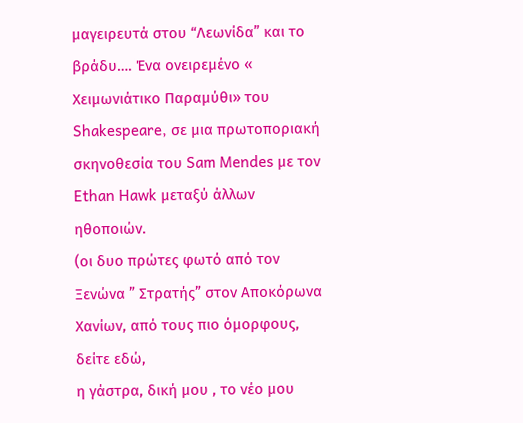μαγειρευτά στου “Λεωνίδα” και το βράδυ…. Ένα ονειρεμένο « Χειμωνιάτικο Παραμύθι» του Shakespeare, σε μια πρωτοποριακή σκηνοθεσία του Sam Mendes με τον Ethan Hawk μεταξύ άλλων ηθοποιών.
(οι δυο πρώτες φωτό από τον Ξενώνα ” Στρατής” στον Αποκόρωνα Χανίων, από τους πιο όμορφους, δείτε εδώ,
η γάστρα, δική μου , το νέο μου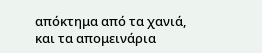απόκτημα από τα χανιά, και τα απομεινάρια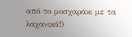από το μοσχαράκι με τα λαχανικά!)